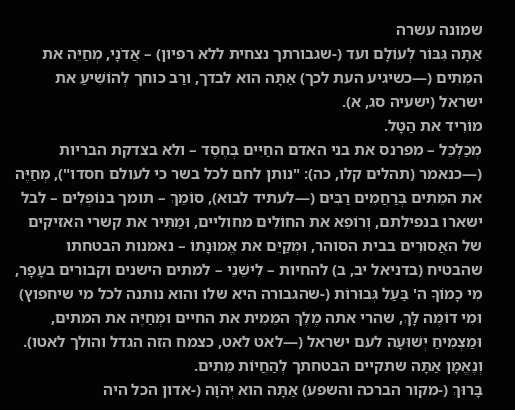שמונה עשרה
אַתָּה גִּבּוֹר לְעוֹלָם ועד (-שגבורתך נצחית ללא רפיון) – אֲדֹנָי, מְחַיֵּה את המֵתִים (—כשיגיע העת לכך) אַתָּה הוא לבדך, ורַב כוחך לְהוֹשִׁיעַ את ישראל (ישעיה סג, א).
מוֹרִיד את הַטָּל.
מְכַלְכֵּל – מפרנס את בני האדם החַיִּים בְּחֶסֶד – ולא בצדקת הבריות (—כנאמר (תהלים קלו, כה): "נותן לחם לכל בשר כי לעולם חסדו"), מְחַיֶּה את המֵתִים בְּרַחֲמִים רַבִּים (—לעתיד לבוא), סוֹמֵךְ – תומך בנוֹפְלִים – לבל ישארו בנפילתם, וְרוֹפֵא את החוֹלִים מחוליים, וּמַתִּיר את קשרי האזיקים של האֲסוּרִים בבית הסוהר, וּמְקַיֵּם את אֱמוּנָתוֹ – נאמנות הבטחתו שהבטיח (בדניאל יב, ב) להחיות – לִישֵׁנֵי – למתים הישנים וקבורים בעָפָר, מִי כָמוֹךָ ה' בַּעַל גְּבוּרוֹת (-שהגבורה היא שלו והוא נותנה לכל מי שיחפוץ) וּמִי דוֹמֶה לָּךְ, שהרי אתה מֶלֶךְ המֵמִית את החיים וּמְחַיֶּה את המתים, וּמַצְמִיחַ יְשׁוּעָה לעם ישראל (—לאט לאט, כצמח הזה הגדל והולך לאטו).
וְנֶאֱמָן אַתָּה שתקיים הבטחתך לְהַחֲיוֹת מֵתִים.
בָּרוּךְ (-מקור הברכה והשפע) אַתָּה הוא יְהֹוָה (-אדון הכל היה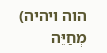הוה ויהיה) מְחַיֵּה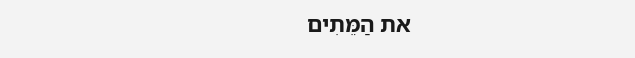את הַמֵּתִים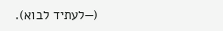(—לעתיד לבוא).